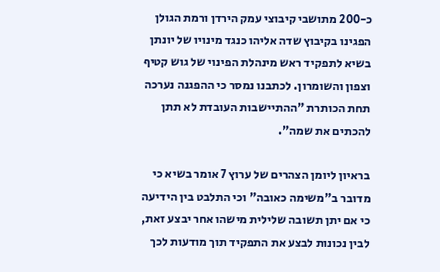כ-200 מתושבי קיבוצי עמק הירדן ורמת הגולן הפגינו בקיבוץ שדה אליהו כנגד מינויו של יונתן בשיא לתפקיד ראש מינהלת הפינוי של גוש קטיף וצפון והשומרון. לכתבנו נמסר כי ההפגנה נערכה תחת הכותרת "ההתיישבות העובדת לא תתן להכתים את שמה".

בראיון ליומן הצהרים של ערוץ 7 אומר בשיא כי מדובר ב"משימה כאובה" וכי התלבט בין הידיעה כי אם יתן תשובה שלילית מישהו אחר יבצע זאת, לבין נכונות לבצע את התפקיד תוך מודעות לכך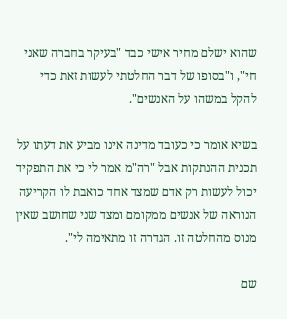שהוא ישלם מחיר אישי כבד "בעיקר בחברה שאני חי", ו"בסופו של דבר החלטתי לעשות זאת כדי להקל במשהו על האנשים".

בשיא אומר כי כעובד מדינה אינו מביע את דעתו על תכנית ההנתקות אבל "רה"מ אמר לי כי את התפקיד יכול לעשות רק אדם שמצד אחד כואבת לו הקריעה הנוראה של אנשים ממקומם ומצד שני שחושב שאין מנוס מהחלטה זו. הגדרה זו מתאימה לי".

שם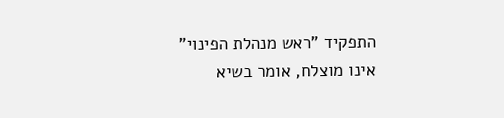התפקיד "ראש מנהלת הפינוי" אינו מוצלח, אומר בשיא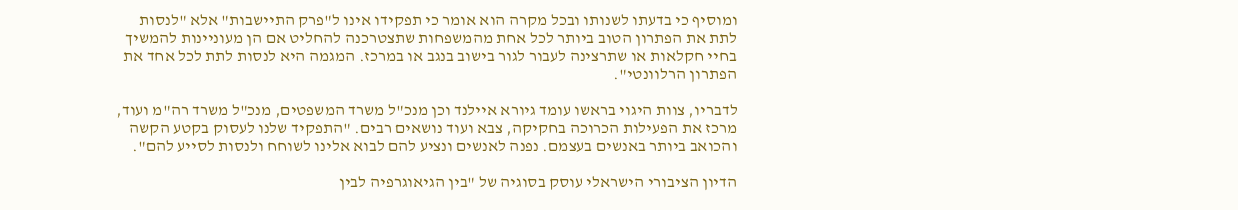ומוסיף כי בדעתו לשנותו ובכל מקרה הוא אומר כי תפקידו אינו ל"פרק התיישבות" אלא "לנסות לתת את הפתרון הטוב ביותר לכל אחת מהמשפחות שתצטרכנה להחליט אם הן מעוניינות להמשיך בחיי חקלאות או שתרצינה לעבור לגור בישוב בנגב או במרכז. המגמה היא לנסות לתת לכל אחד את הפתרון הרלוונטי".

לדבריו, צוות היגוי בראשו עומד גיורא איילנד וכן מנכ"ל משרד המשפטים, מנכ"ל משרד רה"מ ועוד, מרכז את הפעילות הכרוכה בחקיקה, צבא ועוד נושאים רבים. "התפקיד שלנו לעסוק בקטע הקשה והכואב ביותר באנשים בעצמם. נפנה לאנשים ונציע להם לבוא אלינו לשוחח ולנסות לסייע להם".

הדיון הציבורי הישראלי עוסק בסוגיה של "בין הגיאוגרפיה לבין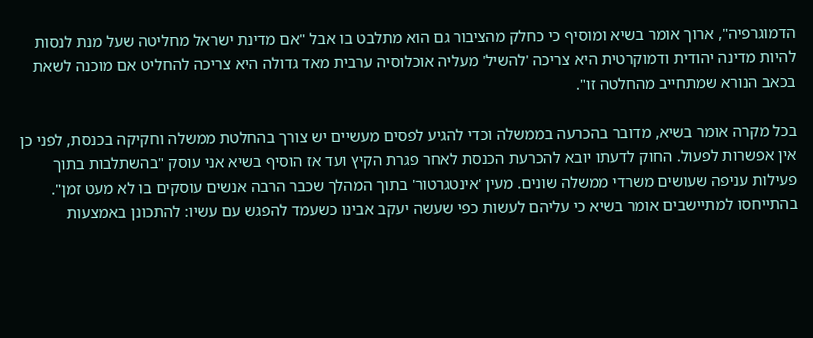הדמוגרפיה", ארוך אומר בשיא ומוסיף כי כחלק מהציבור גם הוא מתלבט בו אבל "אם מדינת ישראל מחליטה שעל מנת לנסות להיות מדינה יהודית ודמוקרטית היא צריכה 'להשיל' מעליה אוכלוסיה ערבית מאד גדולה היא צריכה להחליט אם מוכנה לשאת בכאב הנורא שמתחייב מהחלטה זו".

בכל מקרה אומר בשיא, מדובר בהכרעה בממשלה וכדי להגיע לפסים מעשיים יש צורך בהחלטת ממשלה וחקיקה בכנסת, לפני כן אין אפשרות לפעול. החוק לדעתו יובא להכרעת הכנסת לאחר פגרת הקיץ ועד אז הוסיף בשיא אני עוסק "בהשתלבות בתוך פעילות עניפה שעושים משרדי ממשלה שונים. מעין 'אינטגרטור' בתוך המהלך שכבר הרבה אנשים עוסקים בו לא מעט זמן". בהתייחסו למתיישבים אומר בשיא כי עליהם לעשות כפי שעשה יעקב אבינו כשעמד להפגש עם עשיו: להתכונן באמצעות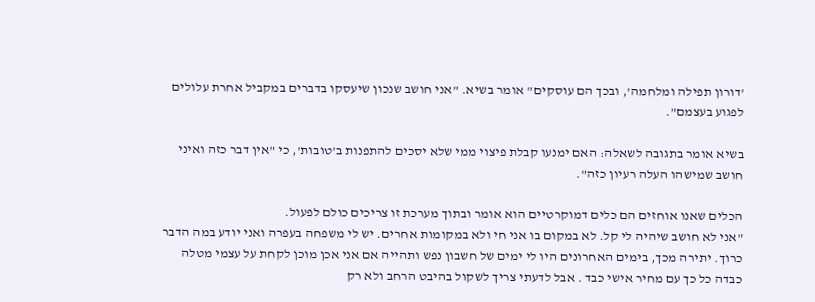'דורון תפילה ומלחמה', ובכך הם עוסקים" אומר בשיא. "אני חושב שנכון שיעסקו בדברים במקביל אחרת עלולים לפגוע בעצמם".

בשיא אומר בתגובה לשאלה: האם ימנעו קבלת פיצוי ממי שלא יסכים להתפנות ב'טובות', כי "אין דבר כזה ואיני חושב שמישהו העלה רעיון כזה".

הכלים שאנו אוחזים הם כלים דמוקרטיים הוא אומר ובתוך מערכת זו צריכים כולם לפעול.
"אני לא חושב שיהיה לי קל. לא במקום בו אני חי ולא במקומות אחרים. יש לי משפחה בעפרה ואני יודע במה הדבר כרוך. יתירה מכך, בימים האחרונים היו לי ימים של חשבון נפש ותהייה אם אני אכן מוכן לקחת על עצמי מטלה כבדה כל כך עם מחיר אישי כבד . אבל לדעתי צריך לשקול בהיבט הרחב ולא רק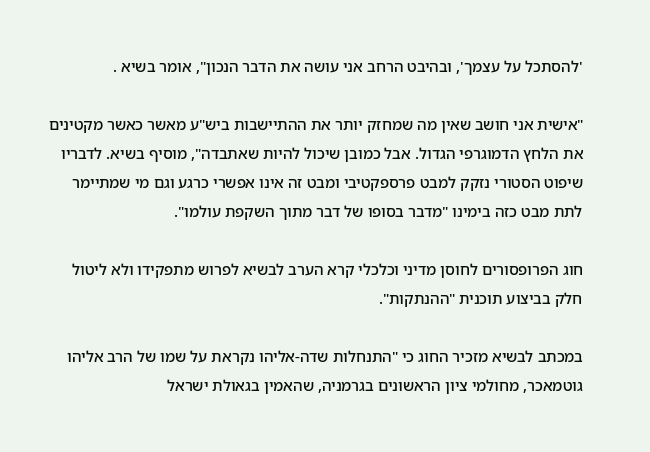'להסתכל על עצמך', ובהיבט הרחב אני עושה את הדבר הנכון", אומר בשיא .

"אישית אני חושב שאין מה שמחזק יותר את ההתיישבות ביש"ע מאשר כאשר מקטינים את הלחץ הדמוגרפי הגדול. אבל כמובן שיכול להיות שאתבדה", מוסיף בשיא. לדבריו שיפוט הסטורי נזקק למבט פרספקטיבי ומבט זה אינו אפשרי כרגע וגם מי שמתיימר לתת מבט כזה בימינו "מדבר בסופו של דבר מתוך השקפת עולמו".

חוג הפרופסורים לחוסן מדיני וכלכלי קרא הערב לבשיא לפרוש מתפקידו ולא ליטול חלק בביצוע תוכנית "ההנתקות".

במכתב לבשיא מזכיר החוג כי "התנחלות שדה-אליהו נקראת על שמו של הרב אליהו גוטמאכר, מחולמי ציון הראשונים בגרמניה, שהאמין בגאולת ישראל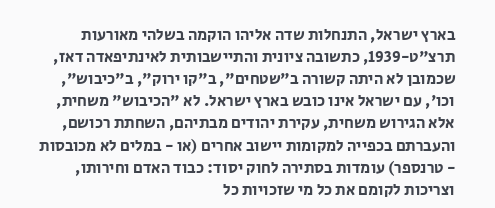בארץ ישראל, התנחלות שדה אליהו הוקמה בשלהי מאורעות תרצ"ט-1939, כתשובה ציונית והתיישבותית לאינתיפאדה דאז, שכמובן לא היתה קשורה ב"שטחים", ב"קו ירוק", ב"כיבוש", וכו', עם ישראל אינו כובש בארץ ישראל. לא "הכיבוש" משחית, אלא הגירוש משחית, עקירת יהודים מבתיהם, השחתת רכושם, והעברתם בכפייה למקומות יישוב אחרים (או - במלים לא מכובסות - טרנספר) עומדות בסתירה לחוק יסוד: כבוד האדם וחירותו, וצריכות לקומם את כל מי שזכויות כל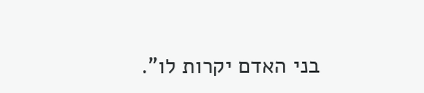בני האדם יקרות לו".